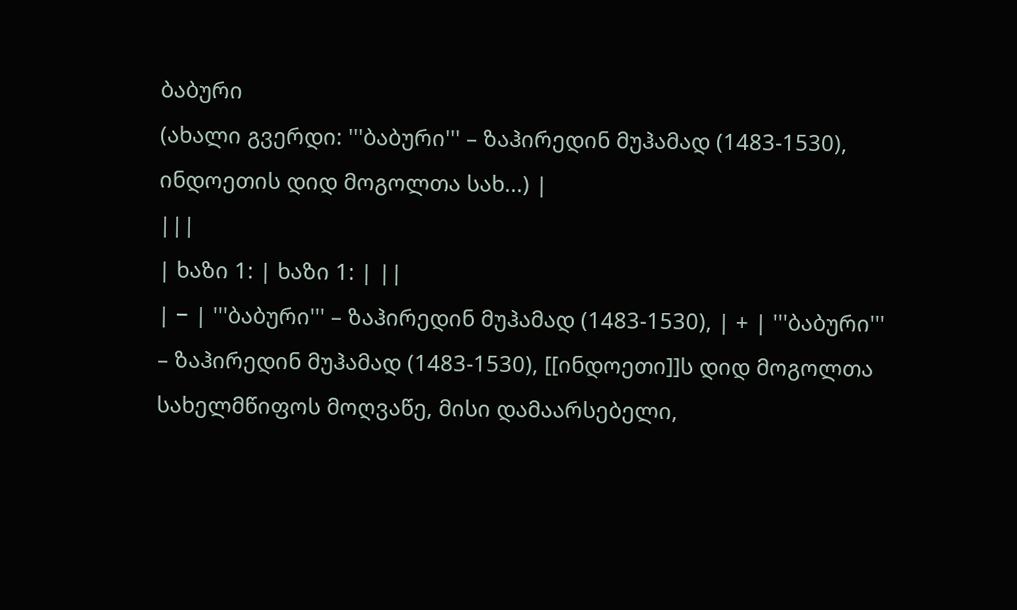ბაბური
(ახალი გვერდი: '''ბაბური''' – ზაჰირედინ მუჰამად (1483-1530), ინდოეთის დიდ მოგოლთა სახ...) |
|||
| ხაზი 1: | ხაზი 1: | ||
| − | '''ბაბური''' – ზაჰირედინ მუჰამად (1483-1530), | + | '''ბაბური''' – ზაჰირედინ მუჰამად (1483-1530), [[ინდოეთი]]ს დიდ მოგოლთა სახელმწიფოს მოღვაწე, მისი დამაარსებელი,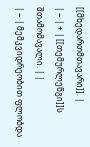[[მხედართმთავარი]]. |
| − | + | [[თემურლენგი]]ს შთამომავალი. | |
| − | მემკვიდრეობით ფლობდა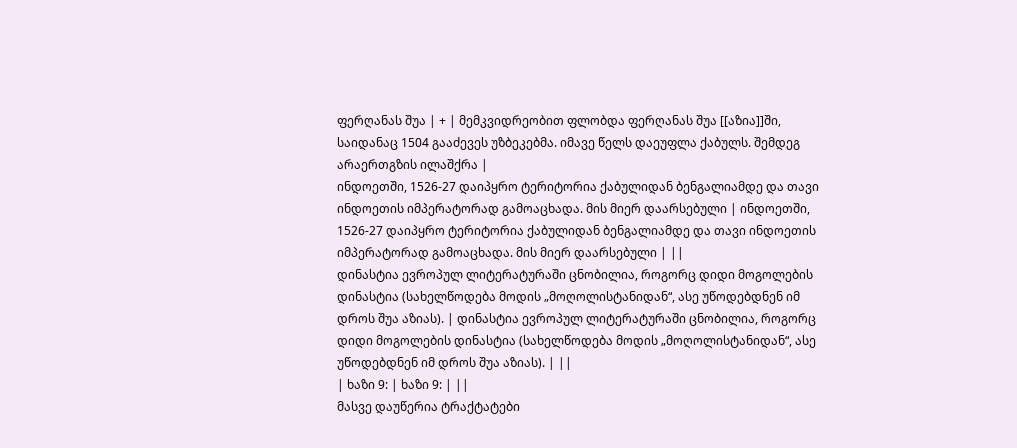ფერღანას შუა | + | მემკვიდრეობით ფლობდა ფერღანას შუა [[აზია]]ში, საიდანაც 1504 გააძევეს უზბეკებმა. იმავე წელს დაეუფლა ქაბულს. შემდეგ არაერთგზის ილაშქრა |
ინდოეთში, 1526-27 დაიპყრო ტერიტორია ქაბულიდან ბენგალიამდე და თავი ინდოეთის იმპერატორად გამოაცხადა. მის მიერ დაარსებული | ინდოეთში, 1526-27 დაიპყრო ტერიტორია ქაბულიდან ბენგალიამდე და თავი ინდოეთის იმპერატორად გამოაცხადა. მის მიერ დაარსებული | ||
დინასტია ევროპულ ლიტერატურაში ცნობილია, როგორც დიდი მოგოლების დინასტია (სახელწოდება მოდის „მოღოლისტანიდან“, ასე უწოდებდნენ იმ დროს შუა აზიას). | დინასტია ევროპულ ლიტერატურაში ცნობილია, როგორც დიდი მოგოლების დინასტია (სახელწოდება მოდის „მოღოლისტანიდან“, ასე უწოდებდნენ იმ დროს შუა აზიას). | ||
| ხაზი 9: | ხაზი 9: | ||
მასვე დაუწერია ტრაქტატები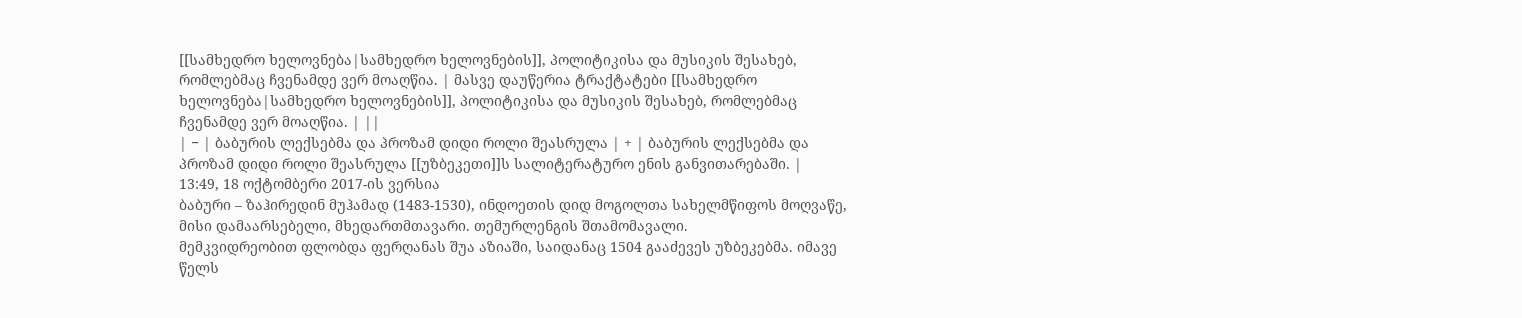[[სამხედრო ხელოვნება|სამხედრო ხელოვნების]], პოლიტიკისა და მუსიკის შესახებ, რომლებმაც ჩვენამდე ვერ მოაღწია. | მასვე დაუწერია ტრაქტატები [[სამხედრო ხელოვნება|სამხედრო ხელოვნების]], პოლიტიკისა და მუსიკის შესახებ, რომლებმაც ჩვენამდე ვერ მოაღწია. | ||
| − | ბაბურის ლექსებმა და პროზამ დიდი როლი შეასრულა | + | ბაბურის ლექსებმა და პროზამ დიდი როლი შეასრულა [[უზბეკეთი]]ს სალიტერატურო ენის განვითარებაში. |
13:49, 18 ოქტომბერი 2017-ის ვერსია
ბაბური – ზაჰირედინ მუჰამად (1483-1530), ინდოეთის დიდ მოგოლთა სახელმწიფოს მოღვაწე, მისი დამაარსებელი, მხედართმთავარი. თემურლენგის შთამომავალი.
მემკვიდრეობით ფლობდა ფერღანას შუა აზიაში, საიდანაც 1504 გააძევეს უზბეკებმა. იმავე წელს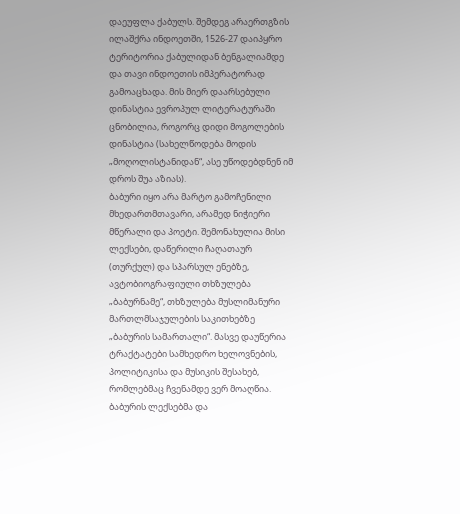დაეუფლა ქაბულს. შემდეგ არაერთგზის ილაშქრა ინდოეთში, 1526-27 დაიპყრო ტერიტორია ქაბულიდან ბენგალიამდე და თავი ინდოეთის იმპერატორად გამოაცხადა. მის მიერ დაარსებული დინასტია ევროპულ ლიტერატურაში ცნობილია, როგორც დიდი მოგოლების დინასტია (სახელწოდება მოდის „მოღოლისტანიდან“, ასე უწოდებდნენ იმ დროს შუა აზიას).
ბაბური იყო არა მარტო გამოჩენილი მხედართმთავარი, არამედ ნიჭიერი მწერალი და პოეტი. შემონახულია მისი ლექსები, დაწერილი ჩაღათაურ (თურქულ) და სპარსულ ენებზე, ავტობიოგრაფიული თხზულება „ბაბურნამე“, თხზულება მუსლიმანური მართლმსაჯულების საკითხებზე „ბაბურის სამართალი“. მასვე დაუწერია ტრაქტატები სამხედრო ხელოვნების, პოლიტიკისა და მუსიკის შესახებ, რომლებმაც ჩვენამდე ვერ მოაღწია.
ბაბურის ლექსებმა და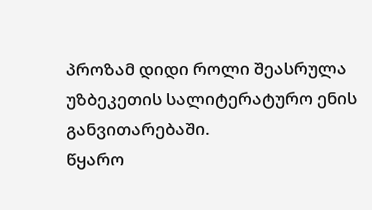პროზამ დიდი როლი შეასრულა უზბეკეთის სალიტერატურო ენის განვითარებაში.
წყარო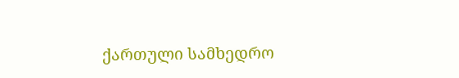ქართული სამხედრო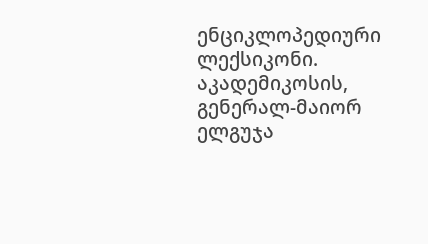ენციკლოპედიური ლექსიკონი. აკადემიკოსის, გენერალ-მაიორ ელგუჯა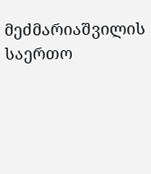მეძმარიაშვილის საერთო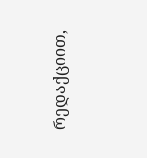რედაქციით,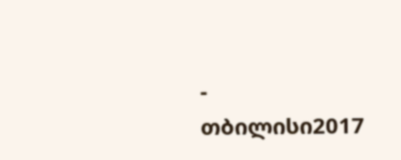- თბილისი2017